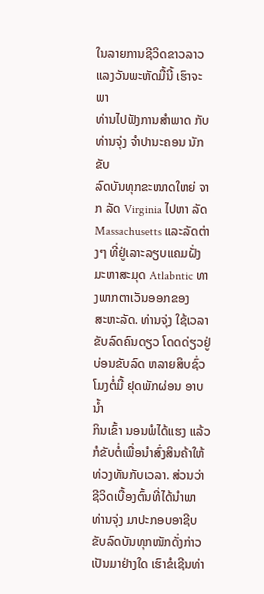ໃນລາຍການຊີວິດຂາວລາວ ແລງວັນພະຫັດມື້ນີ້ ເຮົາຈະພາ
ທ່ານໄປຟັງການສຳພາດ ກັບທ່ານຈຸ່ງ ຈຳປານະຄອນ ນັກຂັບ
ລົດບັນທຸກຂະໜາດໃຫຍ່ ຈາກ ລັດ Virginia ໄປຫາ ລັດ
Massachusetts ແລະລັດຕ່າງໆ ທີ່ຢູ່ເລາະລຽບແຄມຝັ່ງ
ມະຫາສະມຸດ Atlabntic ທາງພາກຕາເວັນອອກຂອງ
ສະຫະລັດ. ທ່ານຈຸ່ງ ໃຊ້ເວລາຂັບລົດຄົນດຽວ ໂດດດ່ຽວຢູ່
ບ່ອນຂັບລົດ ຫລາຍສິບຊົ່ວໂມງຕໍ່ມື້ ຢຸດພັກຜ່ອນ ອາບນ້ຳ
ກິນເຂົ້າ ນອນພໍໄດ້ແຮງ ແລ້ວກໍຂັບຕໍ່ເພື່ອນຳສົ່ງສິນຄ້າໃຫ້
ທ່ວງທັນກັບເວລາ. ສ່ວນວ່າຊີວິດເບື້ອງຕົ້ນທີ່ໄດ້ນຳພາ
ທ່ານຈຸ່ງ ມາປະກອບອາຊີບຂັບລົດບັນທຸກໜັກດັ່ງກ່າວ
ເປັນມາຢ່າງໃດ ເຮົາຂໍເຊີນທ່າ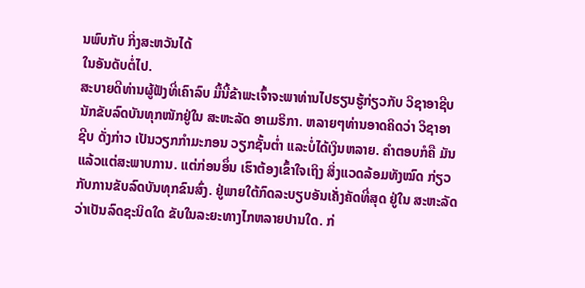ນພົບກັບ ກິ່ງສະຫວັນໄດ້
ໃນອັນດັບຕໍ່ໄປ.
ສະບາຍດີທ່ານຜູ້ຟັງທີ່ເຄົາລົບ ມື້ນີ້ຂ້າພະເຈົ້າຈະພາທ່ານໄປຮຽນຮູ້ກ່ຽວກັບ ວິຊາອາຊີບ
ນັກຂັບລົດບັນທຸກໜັກຢູ່ໃນ ສະຫະລັດ ອາເມຣິກາ. ຫລາຍໆທ່ານອາດຄິດວ່າ ວິຊາອາ
ຊີບ ດັ່ງກ່າວ ເປັນວຽກກຳມະກອນ ວຽກຊັ້ນຕໍ່າ ແລະບໍ່ໄດ້ເງິນຫລາຍ. ຄຳຕອບກໍຄື ມັນ
ແລ້ວແຕ່ສະພາບການ. ແຕ່ກ່ອນອຶ່ນ ເຮົາຕ້ອງເຂົ້າໃຈເຖິງ ສິ່ງແວດລ້ອມທັງໝົດ ກ່ຽວ
ກັບການຂັບລົດບັນທຸກຂົນສົ່ງ. ຢູ່ພາຍໃຕ້ກົດລະບຽບອັນເຄັ່ງຄັດທີ່ສຸດ ຢູ່ໃນ ສະຫະລັດ
ວ່າເປັນລົດຊະນິດໃດ ຂັບໃນລະຍະທາງໄກຫລາຍປານໃດ. ກ່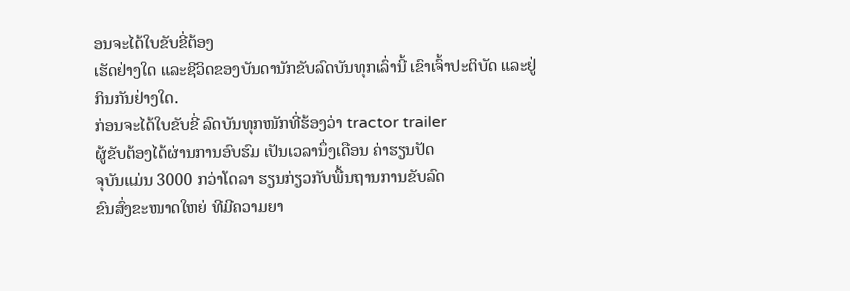ອນຈະໄດ້ໃບຂັບຂີ່ຕ້ອງ
ເຮັດຢ່າງໃດ ແລະຊີວິດຂອງບັນດານັກຂັບລົດບັນທຸກເລົ່ານີ້ ເຂົາເຈົ້າປະຕິບັດ ແລະຢູ່
ກິນກັນຢ່າງໃດ.
ກ່ອນຈະໄດ້ໃບຂັບຂີ່ ລົດບັນທຸກໜັກທີ່ຮ້ອງວ່າ tractor trailer
ຜູ້ຂັບຕ້ອງໄດ້ຜ່ານການອົບຮົມ ເປັນເວລານຶ່ງເດືອນ ຄ່າຮຽນປັດ
ຈຸບັນແມ່ນ 3000 ກວ່າໂດລາ ຮຽນກ່ຽວກັບພື້ນຖານການຂັບລົດ
ຂົນສົ່ງຂະໜາດໃຫຍ່ ທີມີຄວາມຍາ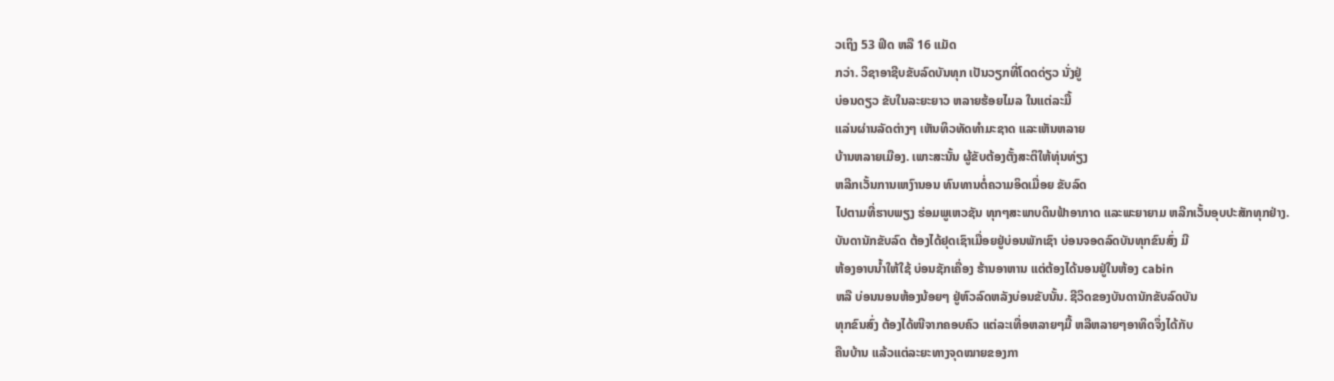ວເຖິງ 53 ຟິດ ຫລື 16 ແມັດ
ກວ່າ. ວິຊາອາຊີບຂັບລົດບັນທຸກ ເປັນວຽກທີ່ໂດດດ່ຽວ ນັ່ງຢູ່
ບ່ອນດຽວ ຂັບໃນລະຍະຍາວ ຫລາຍຮ້ອຍໄມລ ໃນແຕ່ລະມື້
ແລ່ນຜ່ານລັດຕ່າງໆ ເຫັນທິວທັດທຳມະຊາດ ແລະເຫັນຫລາຍ
ບ້ານຫລາຍເມືອງ. ເພາະສະນັ້ນ ຜູ້ຂັບຕ້ອງຕັ້ງສະຕິໃຫ້ທຸ່ນທ່ຽງ
ຫລີກເວັ້ນການເຫງົານອນ ທົນທານຕໍ່ຄວາມອິດເມື່ອຍ ຂັບລົດ
ໄປຕາມທີ່ຮາບພຽງ ຮ່ອມພູເຫວຊັນ ທຸກໆສະພາບດິນຟ້າອາກາດ ແລະພະຍາຍາມ ຫລີກເວັ້ນອຸບປະສັກທຸກຢ່າງ.
ບັນດານັກຂັບລົດ ຕ້ອງໄດ້ຢຸດເຊົາເມື່ອຍຢູ່ບ່ອນພັກເຊົາ ບ່ອນຈອດລົດບັນທຸກຂົນສົ່ງ ມີ
ຫ້ອງອາບນ້ຳໃຫ້ໃຊ້ ບ່ອນຊັກເຄື່ອງ ຮ້ານອາຫານ ແຕ່ຕ້ອງໄດ້ນອນຢູ່ໃນຫ້ອງ cabin
ຫລື ບ່ອນນອນຫ້ອງນ້ອຍໆ ຢູ່ຫົວລົດຫລັງບ່ອນຂັບນັ້ນ. ຊີວິດຂອງບັນດານັກຂັບລົດບັນ
ທຸກຂົນສົ່ງ ຕ້ອງໄດ້ໜີຈາກຄອບຄົວ ແຕ່ລະເທື່ອຫລາຍໆມື້ ຫລືຫລາຍໆອາທິດຈຶ່ງໄດ້ກັບ
ຄືນບ້ານ ແລ້ວແຕ່ລະຍະທາງຈຸດໝາຍຂອງກາ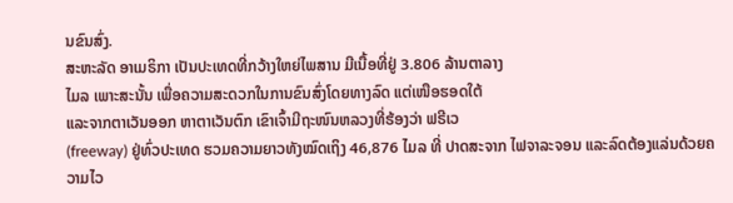ນຂົນສົ່ງ.
ສະຫະລັດ ອາເມຣິກາ ເປັນປະເທດທີ່ກວ້າງໃຫຍ່ໄພສານ ມີເນື້ອທີ່ຢູ່ 3.806 ລ້ານຕາລາງ
ໄມລ ເພາະສະນັ້ນ ເພື່ອຄວາມສະດວກໃນການຂົນສົ່ງໂດຍທາງລົດ ແຕ່ເໜືອຮອດໃຕ້
ແລະຈາກຕາເວັນອອກ ຫາຕາເວັນຕົກ ເຂົາເຈົ້າມີຖະໜົນຫລວງທີ່ຮ້ອງວ່າ ຟຣີເວ
(freeway) ຢູ່ທົ່ວປະເທດ ຮວມຄວາມຍາວທັງໝົດເຖິງ 46,876 ໄມລ ທີ່ ປາດສະຈາກ ໄຟຈາລະຈອນ ແລະລົດຕ້ອງແລ່ນດ້ວຍຄວາມໄວ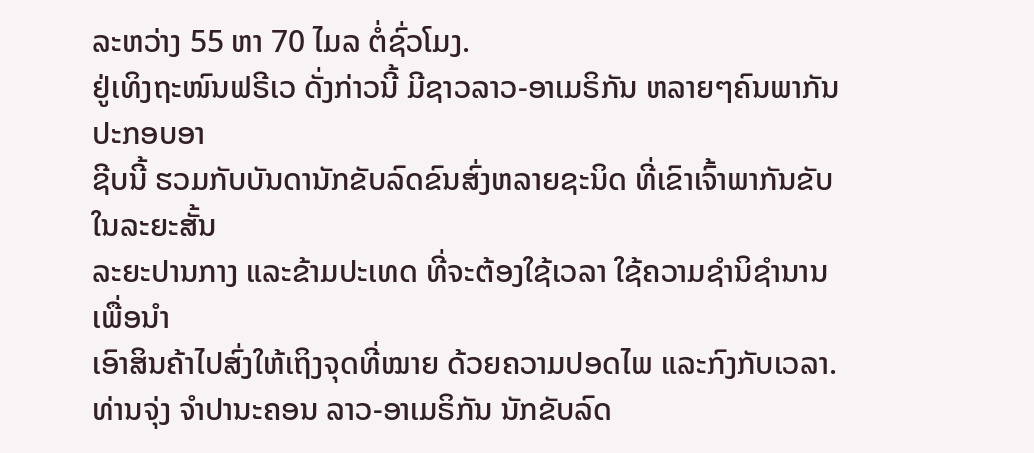ລະຫວ່າງ 55 ຫາ 70 ໄມລ ຕໍ່ຊົ່ວໂມງ.
ຢູ່ເທິງຖະໜົນຟຣີເວ ດັ່ງກ່າວນີ້ ມີຊາວລາວ-ອາເມຣິກັນ ຫລາຍໆຄົນພາກັນປະກອບອາ
ຊີບນີ້ ຮວມກັບບັນດານັກຂັບລົດຂົນສົ່ງຫລາຍຊະນິດ ທີ່ເຂົາເຈົ້າພາກັນຂັບໃນລະຍະສັ້ນ
ລະຍະປານກາງ ແລະຂ້າມປະເທດ ທີ່ຈະຕ້ອງໃຊ້ເວລາ ໃຊ້ຄວາມຊຳນິຊຳນານ ເພື່ອນຳ
ເອົາສິນຄ້າໄປສົ່ງໃຫ້ເຖິງຈຸດທີ່ໝາຍ ດ້ວຍຄວາມປອດໄພ ແລະກົງກັບເວລາ.
ທ່ານຈຸ່ງ ຈຳປານະຄອນ ລາວ-ອາເມຣິກັນ ນັກຂັບລົດ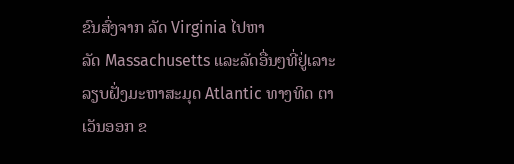ຂົນສົ່ງຈາກ ລັດ Virginia ໄປຫາ
ລັດ Massachusetts ແລະລັດອື່ນໆທີ່ຢູ່ເລາະລຽບຝັ່ງມະຫາສະມຸດ Atlantic ທາງທິດ ຕາເວັນອອກ ຂ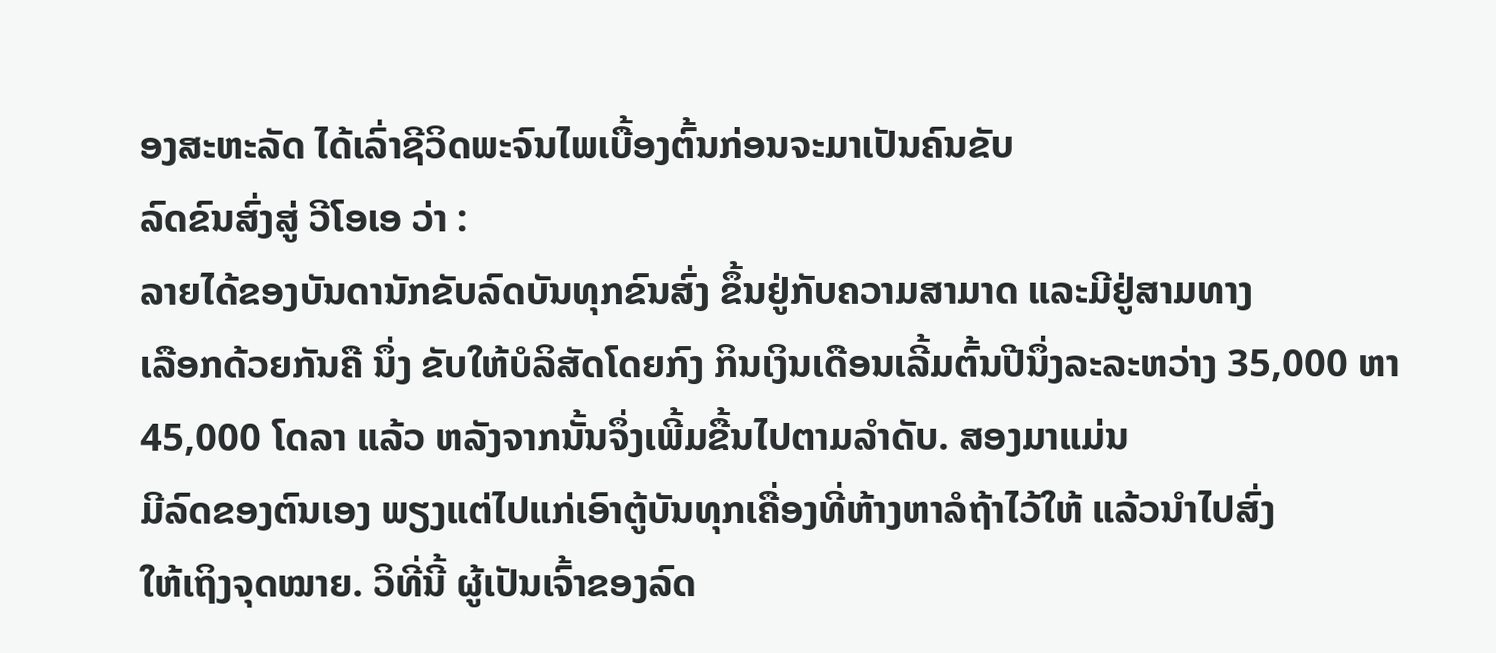ອງສະຫະລັດ ໄດ້ເລົ່າຊີວິດພະຈົນໄພເບື້ອງຕົ້ນກ່ອນຈະມາເປັນຄົນຂັບ
ລົດຂົນສົ່ງສູ່ ວີໂອເອ ວ່າ :
ລາຍໄດ້ຂອງບັນດານັກຂັບລົດບັນທຸກຂົນສົ່ງ ຂຶ້ນຢູ່ກັບຄວາມສາມາດ ແລະມີຢູ່ສາມທາງ
ເລືອກດ້ວຍກັນຄື ນຶ່ງ ຂັບໃຫ້ບໍລິສັດໂດຍກົງ ກິນເງິນເດືອນເລີ້ມຕົ້ນປີນຶ່ງລະລະຫວ່າງ 35,000 ຫາ 45,000 ໂດລາ ແລ້ວ ຫລັງຈາກນັ້ນຈຶ່ງເພີ້ມຂື້ນໄປຕາມລຳດັບ. ສອງມາແມ່ນ
ມີລົດຂອງຕົນເອງ ພຽງແຕ່ໄປແກ່ເອົາຕູ້ບັນທຸກເຄື່ອງທີ່ຫ້າງຫາລໍຖ້າໄວ້ໃຫ້ ແລ້ວນຳໄປສົ່ງ
ໃຫ້ເຖິງຈຸດໝາຍ. ວິທີ່ນີ້ ຜູ້ເປັນເຈົ້າຂອງລົດ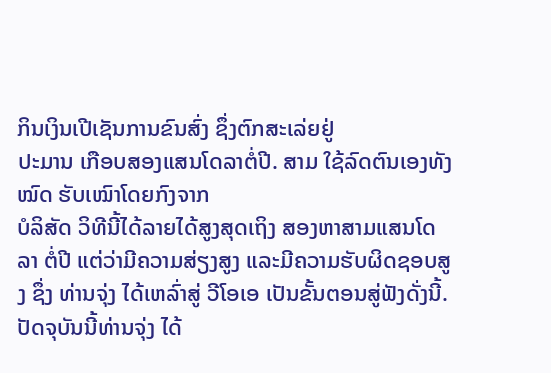ກິນເງິນເປີເຊັນການຂົນສົ່ງ ຊຶ່ງຕົກສະເລ່ຍຢູ່
ປະມານ ເກືອບສອງແສນໂດລາຕໍ່ປີ. ສາມ ໃຊ້ລົດຕົນເອງທັງໝົດ ຮັບເໝົາໂດຍກົງຈາກ
ບໍລິສັດ ວິທີນີ້ໄດ້ລາຍໄດ້ສູງສຸດເຖິງ ສອງຫາສາມແສນໂດລາ ຕໍ່ປີ ແຕ່ວ່າມີຄວາມສ່ຽງສູງ ແລະມີຄວາມຮັບຜິດຊອບສູງ ຊຶ່ງ ທ່ານຈຸ່ງ ໄດ້ເຫລົ່າສູ່ ວີໂອເອ ເປັນຂັ້ນຕອນສູ່ຟັງດັ່ງນີ້.
ປັດຈຸບັນນີ້ທ່ານຈຸ່ງ ໄດ້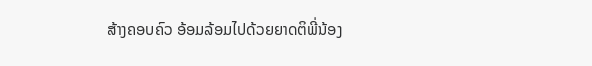ສ້າງຄອບຄົວ ອ້ອມລ້ອມໄປດ້ວຍຍາດຕິພີ່ນ້ອງ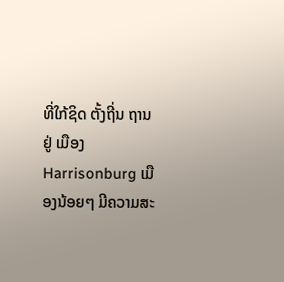ທີ່ໃກ້ຊິດ ຕັ້ງຖີ່ນ ຖານຢູ່ ເມືອງ Harrisonburg ເມືອງນ້ອຍໆ ມີຄວາມສະ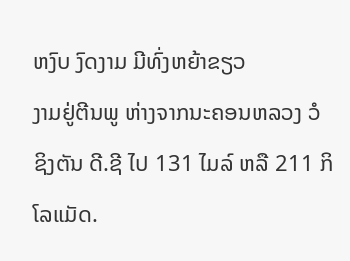ຫງົບ ງົດງາມ ມີທົ່ງຫຍ້າຂຽວ
ງາມຢູ່ຕີນພູ ຫ່າງຈາກນະຄອນຫລວງ ວໍຊິງຕັນ ດີ.ຊີ ໄປ 131 ໄມລ໌ ຫລື 211 ກິໂລແມັດ.